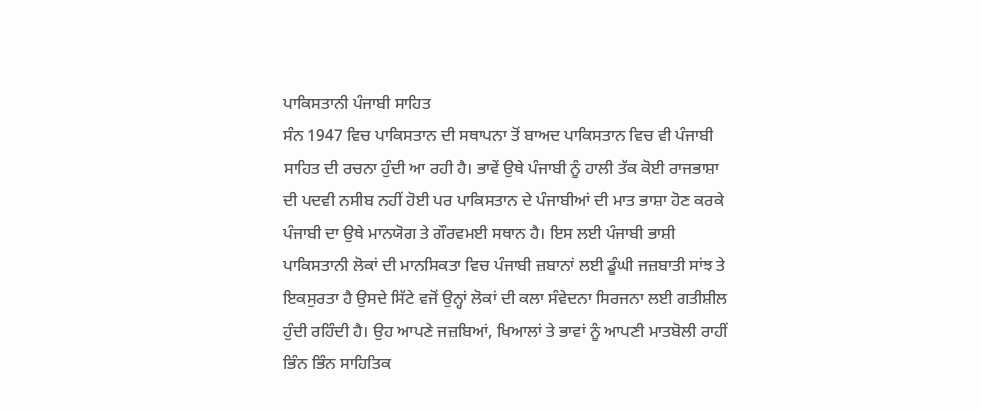ਪਾਕਿਸਤਾਨੀ ਪੰਜਾਬੀ ਸਾਹਿਤ
ਸੰਨ 1947 ਵਿਚ ਪਾਕਿਸਤਾਨ ਦੀ ਸਥਾਪਨਾ ਤੋਂ ਬਾਅਦ ਪਾਕਿਸਤਾਨ ਵਿਚ ਵੀ ਪੰਜਾਬੀ ਸਾਹਿਤ ਦੀ ਰਚਨਾ ਹੁੰਦੀ ਆ ਰਹੀ ਹੈ। ਭਾਵੇਂ ਉਥੇ ਪੰਜਾਬੀ ਨੂੰ ਹਾਲੀ ਤੱਕ ਕੋਈ ਰਾਜਭਾਸ਼ਾ ਦੀ ਪਦਵੀ ਨਸੀਬ ਨਹੀਂ ਹੋਈ ਪਰ ਪਾਕਿਸਤਾਨ ਦੇ ਪੰਜਾਬੀਆਂ ਦੀ ਮਾਤ ਭਾਸ਼ਾ ਹੋਣ ਕਰਕੇ ਪੰਜਾਬੀ ਦਾ ਉਥੇ ਮਾਨਯੋਗ ਤੇ ਗੌਰਵਮਈ ਸਥਾਨ ਹੈ। ਇਸ ਲਈ ਪੰਜਾਬੀ ਭਾਸ਼ੀ ਪਾਕਿਸਤਾਨੀ ਲੋਕਾਂ ਦੀ ਮਾਨਸਿਕਤਾ ਵਿਚ ਪੰਜਾਬੀ ਜ਼ਬਾਨਾਂ ਲਈ ਡੂੰਘੀ ਜਜ਼ਬਾਤੀ ਸਾਂਝ ਤੇ ਇਕਸੁਰਤਾ ਹੈ ਉਸਦੇ ਸਿੱਟੇ ਵਜੋਂ ਉਨ੍ਹਾਂ ਲੋਕਾਂ ਦੀ ਕਲਾ ਸੰਵੇਦਨਾ ਸਿਰਜਨਾ ਲਈ ਗਤੀਸ਼ੀਲ ਹੁੰਦੀ ਰਹਿੰਦੀ ਹੈ। ਉਹ ਆਪਣੇ ਜਜ਼ਬਿਆਂ, ਖਿਆਲਾਂ ਤੇ ਭਾਵਾਂ ਨੂੰ ਆਪਣੀ ਮਾਤਬੋਲੀ ਰਾਹੀਂ ਭਿੰਨ ਭਿੰਨ ਸਾਹਿਤਿਕ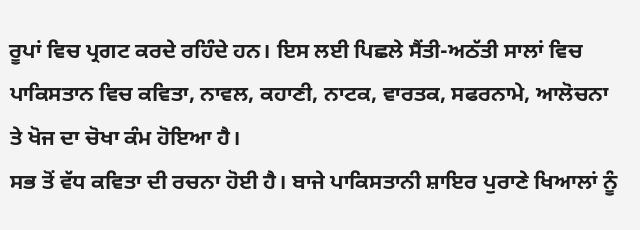ਰੂਪਾਂ ਵਿਚ ਪ੍ਰਗਟ ਕਰਦੇ ਰਹਿੰਦੇ ਹਨ। ਇਸ ਲਈ ਪਿਛਲੇ ਸੈਂਤੀ-ਅਠੱਤੀ ਸਾਲਾਂ ਵਿਚ ਪਾਕਿਸਤਾਨ ਵਿਚ ਕਵਿਤਾ, ਨਾਵਲ, ਕਹਾਣੀ, ਨਾਟਕ, ਵਾਰਤਕ, ਸਫਰਨਾਮੇ, ਆਲੋਚਨਾ ਤੇ ਖੋਜ ਦਾ ਚੋਖਾ ਕੰਮ ਹੋਇਆ ਹੈ।
ਸਭ ਤੋਂ ਵੱਧ ਕਵਿਤਾ ਦੀ ਰਚਨਾ ਹੋਈ ਹੈ। ਬਾਜੇ ਪਾਕਿਸਤਾਨੀ ਸ਼ਾਇਰ ਪੁਰਾਣੇ ਖਿਆਲਾਂ ਨੂੰ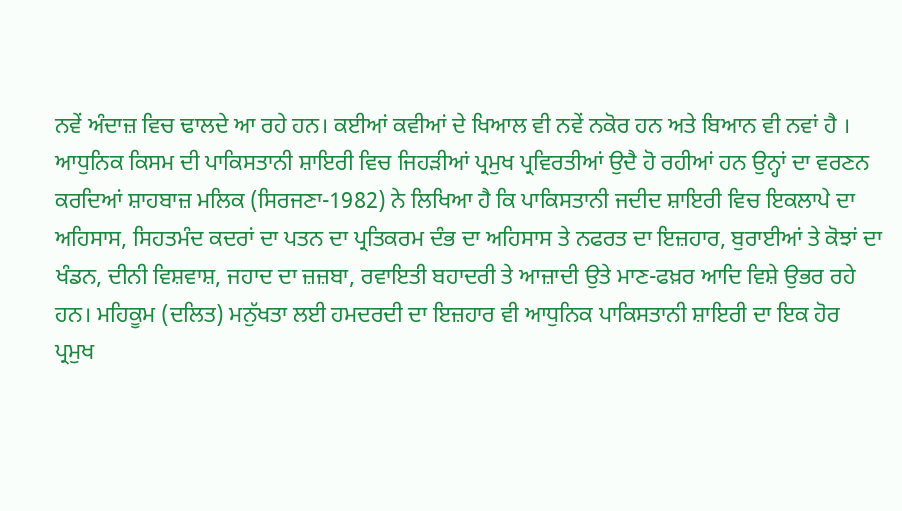ਨਵੇਂ ਅੰਦਾਜ਼ ਵਿਚ ਢਾਲਦੇ ਆ ਰਹੇ ਹਨ। ਕਈਆਂ ਕਵੀਆਂ ਦੇ ਖਿਆਲ ਵੀ ਨਵੇਂ ਨਕੋਰ ਹਨ ਅਤੇ ਬਿਆਨ ਵੀ ਨਵਾਂ ਹੈ । ਆਧੁਨਿਕ ਕਿਸਮ ਦੀ ਪਾਕਿਸਤਾਨੀ ਸ਼ਾਇਰੀ ਵਿਚ ਜਿਹੜੀਆਂ ਪ੍ਰਮੁਖ ਪ੍ਰਵਿਰਤੀਆਂ ਉਦੈ ਹੋ ਰਹੀਆਂ ਹਨ ਉਨ੍ਹਾਂ ਦਾ ਵਰਣਨ ਕਰਦਿਆਂ ਸ਼ਾਹਬਾਜ਼ ਮਲਿਕ (ਸਿਰਜਣਾ-1982) ਨੇ ਲਿਖਿਆ ਹੈ ਕਿ ਪਾਕਿਸਤਾਨੀ ਜਦੀਦ ਸ਼ਾਇਰੀ ਵਿਚ ਇਕਲਾਪੇ ਦਾ ਅਹਿਸਾਸ, ਸਿਹਤਮੰਦ ਕਦਰਾਂ ਦਾ ਪਤਨ ਦਾ ਪ੍ਰਤਿਕਰਮ ਦੰਭ ਦਾ ਅਹਿਸਾਸ ਤੇ ਨਫਰਤ ਦਾ ਇਜ਼ਹਾਰ, ਬੁਰਾਈਆਂ ਤੇ ਕੋਝਾਂ ਦਾ ਖੰਡਨ, ਦੀਨੀ ਵਿਸ਼ਵਾਸ਼, ਜਹਾਦ ਦਾ ਜ਼ਜ਼ਬਾ, ਰਵਾਇਤੀ ਬਹਾਦਰੀ ਤੇ ਆਜ਼ਾਦੀ ਉਤੇ ਮਾਣ-ਫਖ਼ਰ ਆਦਿ ਵਿਸ਼ੇ ਉਭਰ ਰਹੇ ਹਨ। ਮਹਿਕੂਮ (ਦਲਿਤ) ਮਨੁੱਖਤਾ ਲਈ ਹਮਦਰਦੀ ਦਾ ਇਜ਼ਹਾਰ ਵੀ ਆਧੁਨਿਕ ਪਾਕਿਸਤਾਨੀ ਸ਼ਾਇਰੀ ਦਾ ਇਕ ਹੋਰ ਪ੍ਰਮੁਖ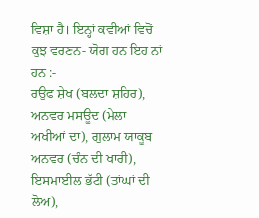ਵਿਸ਼ਾ ਹੈ। ਇਨ੍ਹਾਂ ਕਵੀਆਂ ਵਿਚੋਂ ਕੁਝ ਵਰਣਨ- ਯੋਗ ਹਨ ਇਹ ਨਾਂ ਹਨ :-
ਰਉਫ ਸ਼ੇਖ (ਬਲਦਾ ਸ਼ਹਿਰ), ਅਨਵਰ ਮਸਊਦ (ਮੇਲਾ ਅਖੀਆਂ ਦਾ), ਗੁਲਾਮ ਯਾਕੂਬ ਅਨਵਰ (ਚੰਨ ਦੀ ਖਾਰੀ), ਇਸਮਾਈਲ ਭੱਟੀ (ਤਾਂਘਾਂ ਦੀ ਲੋਅ),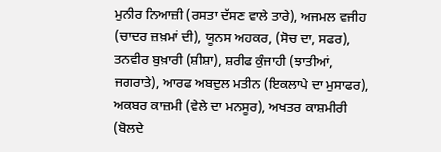ਮੁਨੀਰ ਨਿਆਜ਼ੀ (ਰਸਤਾ ਦੱਸਣ ਵਾਲੇ ਤਾਰੇ), ਅਜਮਲ ਵਜੀਹ (ਚਾਦਰ ਜ਼ਖ਼ਮਾਂ ਦੀ), ਯੂਨਸ ਅਹਕਰ, (ਸੋਚ ਦਾ, ਸਫਰ), ਤਨਵੀਰ ਬੁਖ਼ਾਰੀ (ਸ਼ੀਸ਼ਾ), ਸ਼ਰੀਫ ਕੁੰਜਾਹੀ (ਝਾਤੀਆਂ, ਜਗਰਾਤੇ), ਆਰਫ ਅਬਦੁਲ ਮਤੀਨ (ਇਕਲਾਪੇ ਦਾ ਮੁਸਾਫਰ), ਅਕਬਰ ਕਾਜ਼ਮੀ (ਵੇਲੇ ਦਾ ਮਨਸੂਰ), ਅਖਤਰ ਕਾਸ਼ਮੀਰੀ (ਬੋਲਦੇ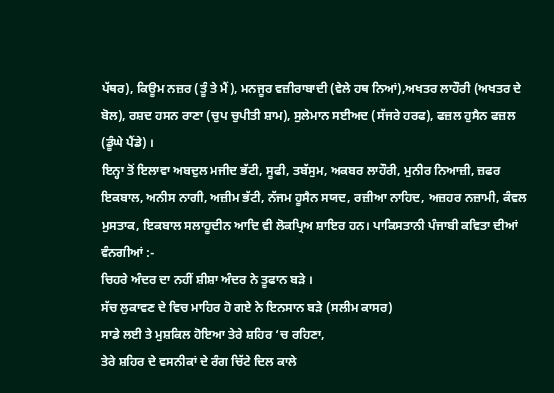ਪੱਥਰ), ਕਿਊਮ ਨਜ਼ਰ (ਤੂੰ ਤੇ ਮੈਂ), ਮਨਜੂਰ ਵਜ਼ੀਰਾਬਾਦੀ (ਵੇਲੇ ਹਥ ਨਿਆਂ),ਅਖਤਰ ਲਾਹੌਰੀ (ਅਖਤਰ ਦੇ ਬੋਲ), ਰਸ਼ਦ ਹਸਨ ਰਾਣਾ (ਚੁਪ ਚੁਪੀਤੀ ਸ਼ਾਮ), ਸੁਲੇਮਾਨ ਸਈਅਦ (ਸੱਜਰੇ ਹਰਫ), ਫਜ਼ਲ ਹੁਸੈਨ ਫਜ਼ਲ (ਡੂੰਘੇ ਪੈਂਡੇ) ।
ਇਨ੍ਹਾ ਤੋਂ ਇਲਾਵਾ ਅਬਦੁਲ ਮਜੀਦ ਭੱਟੀ, ਸੂਫੀ, ਤਬੱਸੁਮ, ਅਕਬਰ ਲਾਹੌਰੀ, ਮੁਨੀਰ ਨਿਆਜ਼ੀ, ਜ਼ਫਰ ਇਕਬਾਲ, ਅਨੀਸ ਨਾਗੀ, ਅਜ਼ੀਮ ਭੱਟੀ, ਨੱਜਮ ਹੂਸੈਨ ਸਯਦ, ਰਜ਼ੀਆ ਨਾਹਿਦ, ਅਜ਼ਹਰ ਨਜ਼ਾਮੀ, ਕੰਵਲ ਮੁਸਤਾਕ, ਇਕਬਾਲ ਸਲਾਹੂਦੀਨ ਆਦਿ ਵੀ ਲੋਕਪ੍ਰਿਅ ਸ਼ਾਇਰ ਹਨ। ਪਾਕਿਸਤਾਨੀ ਪੰਜਾਬੀ ਕਵਿਤਾ ਦੀਆਂ ਵੰਨਗੀਆਂ :-
ਚਿਹਰੇ ਅੰਦਰ ਦਾ ਨਹੀਂ ਸ਼ੀਸ਼ਾ ਅੰਦਰ ਨੇ ਤੂਫਾਨ ਬੜੇ ।
ਸੱਚ ਲੁਕਾਵਣ ਦੇ ਵਿਚ ਮਾਹਿਰ ਹੋ ਗਏ ਨੇ ਇਨਸਾਨ ਬੜੇ (ਸਲੀਮ ਕਾਸਰ)
ਸਾਡੇ ਲਈ ਤੇ ਮੁਸ਼ਕਿਲ ਹੋਇਆ ਤੇਰੇ ਸ਼ਹਿਰ ‘ਚ ਰਹਿਣਾ,
ਤੇਰੇ ਸ਼ਹਿਰ ਦੇ ਵਸਨੀਕਾਂ ਦੇ ਰੰਗ ਚਿੱਟੇ ਦਿਲ ਕਾਲੇ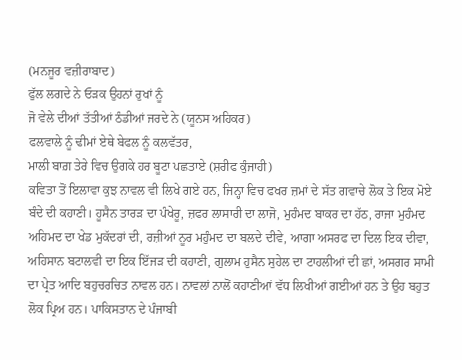(ਮਨਜੂਰ ਵਜ਼ੀਰਾਬਾਦ)
ਫੁੱਲ ਲਗਦੇ ਨੇ ਓੜਕ ਉਹਨਾਂ ਰੁਖਾਂ ਨੂੰ
ਜੋ ਵੇਲੇ ਦੀਆਂ ਤੱਤੀਆਂ ਠੰਡੀਆਂ ਜਰਦੇ ਨੇ (ਯੂਨਸ ਅਹਿਕਰ)
ਫਲਵਾਲੇ ਨੂੰ ਢੀਮਾਂ ਏਥੇ ਬੇਫਲ ਨੂੰ ਕਲਵੱਤਰ,
ਮਾਲੀ ਬਾਗ਼ ਤੇਰੇ ਵਿਚ ਉਗਕੇ ਹਰ ਬੂਟਾ ਪਛਤਾਏ (ਸ਼ਰੀਫ ਕੁੰਜਾਹੀ)
ਕਵਿਤਾ ਤੋਂ ਇਲਾਵਾ ਕੁਝ ਨਾਵਲ ਵੀ ਲਿਖੇ ਗਏ ਹਨ, ਜਿਨ੍ਹਾ ਵਿਚ ਫਖਰ ਜ਼ਮਾਂ ਦੇ ਸੱਤ ਗਵਾਚੇ ਲੋਕ ਤੇ ਇਕ ਮੋਏ ਬੰਦੇ ਦੀ ਕਹਾਣੀ। ਹੂਸੈਨ ਤਾਰੜ ਦਾ ਪੰਖੇਰੂ, ਜ਼ਫਰ ਲਾਸਾਰੀ ਦਾ ਲਾਜੋ, ਮੁਹੰਮਦ ਬਾਕਰ ਦਾ ਹੱਠ, ਰਾਜਾ ਮੁਹੰਮਦ ਅਹਿਮਦ ਦਾ ਖੇਡ ਮੁਕੱਦਰਾਂ ਦੀ, ਰਜ਼ੀਆਂ ਨੂਰ ਮਹੁੰਮਦ ਦਾ ਬਲਦੇ ਦੀਵੇ, ਆਗਾ ਅਸਰਫ ਦਾ ਦਿਲ ਇਕ ਦੀਵਾ, ਅਹਿਸਾਨ ਬਟਾਲਵੀ ਦਾ ਇਕ ਇੱਜੜ ਦੀ ਕਹਾਣੀ, ਗੁਲਾਮ ਹੁਸੈਨ ਸੁਹੇਲ ਦਾ ਟਾਹਲੀਆਂ ਦੀ ਛਾਂ, ਅਸਗਰ ਸਾਮੀ ਦਾ ਪ੍ਰੇਤ ਆਦਿ ਬਹੁਚਰਚਿਤ ਨਾਵਲ ਹਨ। ਨਾਵਲਾਂ ਨਾਲੋਂ ਕਹਾਣੀਆਂ ਵੱਧ ਲਿਖੀਆਂ ਗਈਆਂ ਹਨ ਤੇ ਉਹ ਬਹੁਤ ਲੋਕ ਪ੍ਰਿਅ ਹਨ। ਪਾਕਿਸਤਾਨ ਦੇ ਪੰਜਾਬੀ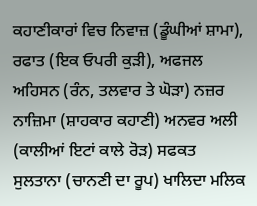ਕਹਾਣੀਕਾਰਾਂ ਵਿਚ ਨਿਵਾਜ਼ (ਡੂੰਘੀਆਂ ਸ਼ਾਮਾ), ਰਫਾਤ (ਇਕ ਓਪਰੀ ਕੁੜੀ), ਅਫਜਲ ਅਹਿਸਨ (ਰੰਨ, ਤਲਵਾਰ ਤੇ ਘੋੜਾ) ਨਜ਼ਰ ਨਾਜ਼ਿਮਾ (ਸ਼ਾਹਕਾਰ ਕਹਾਣੀ) ਅਨਵਰ ਅਲੀ (ਕਾਲੀਆਂ ਇਟਾਂ ਕਾਲੇ ਰੋੜ) ਸਫਕਤ ਸੁਲਤਾਨਾ (ਚਾਨਣੀ ਦਾ ਰੂਪ) ਖਾਲਿਦਾ ਮਲਿਕ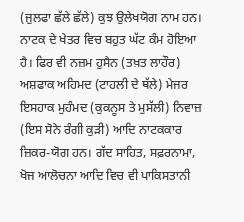(ਜੁਲਫਾ ਛੱਲੇ ਛੱਲੇ) ਕੁਝ ਉਲੇਖਯੋਗ ਨਾਮ ਹਨ। ਨਾਟਕ ਦੇ ਖੇਤਰ ਵਿਚ ਬਹੁਤ ਘੱਟ ਕੰਮ ਹੋਇਆ ਹੈ। ਫਿਰ ਵੀ ਨਜ਼ਮ ਹੁਸੈਨ (ਤਖ਼ਤ ਲਾਹੌਰ) ਅਸ਼ਫਾਕ ਅਹਿਮਦ (ਟਾਹਲੀ ਦੇ ਥੱਲੇ) ਮੇਜਰ ਇਸਹਾਕ ਮੁਹੰਮਦ (ਕੁਕਨੂਸ ਤੇ ਮੁਸੱਲੀ) ਨਿਵਾਜ਼ (ਇਸ ਸੋਨੇ ਰੰਗੀ ਕੁੜੀ) ਆਦਿ ਨਾਟਕਕਾਰ ਜ਼ਿਕਰ-ਯੋਗ ਹਨ। ਗੱਦ ਸਾਹਿਤ, ਸਫ਼ਰਨਾਮਾ, ਖੋਜ ਆਲੋਚਨਾ ਆਦਿ ਵਿਚ ਵੀ ਪਾਕਿਸਤਾਨੀ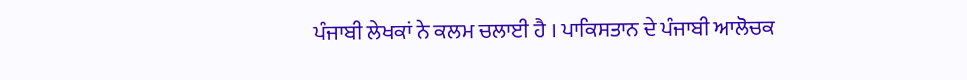ਪੰਜਾਬੀ ਲੇਖਕਾਂ ਨੇ ਕਲਮ ਚਲਾਈ ਹੈ । ਪਾਕਿਸਤਾਨ ਦੇ ਪੰਜਾਬੀ ਆਲੋਚਕ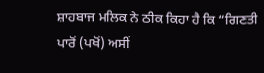ਸ਼ਾਹਬਾਜ ਮਲਿਕ ਨੇ ਠੀਕ ਕਿਹਾ ਹੈ ਕਿ “ਗਿਣਤੀ ਪਾਰੋਂ (ਪਖੋਂ) ਅਸੀਂ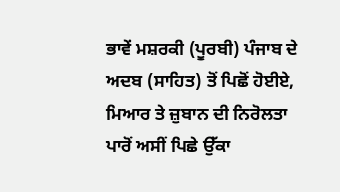ਭਾਵੇਂ ਮਸ਼ਰਕੀ (ਪੂਰਬੀ) ਪੰਜਾਬ ਦੇ ਅਦਬ (ਸਾਹਿਤ) ਤੋਂ ਪਿਛੋਂ ਹੋਈਏ, ਮਿਆਰ ਤੇ ਜ਼ੁਬਾਨ ਦੀ ਨਿਰੋਲਤਾ ਪਾਰੋਂ ਅਸੀਂ ਪਿਛੇ ਉੱਕਾ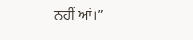ਨਹੀਂ ਆਂ।”